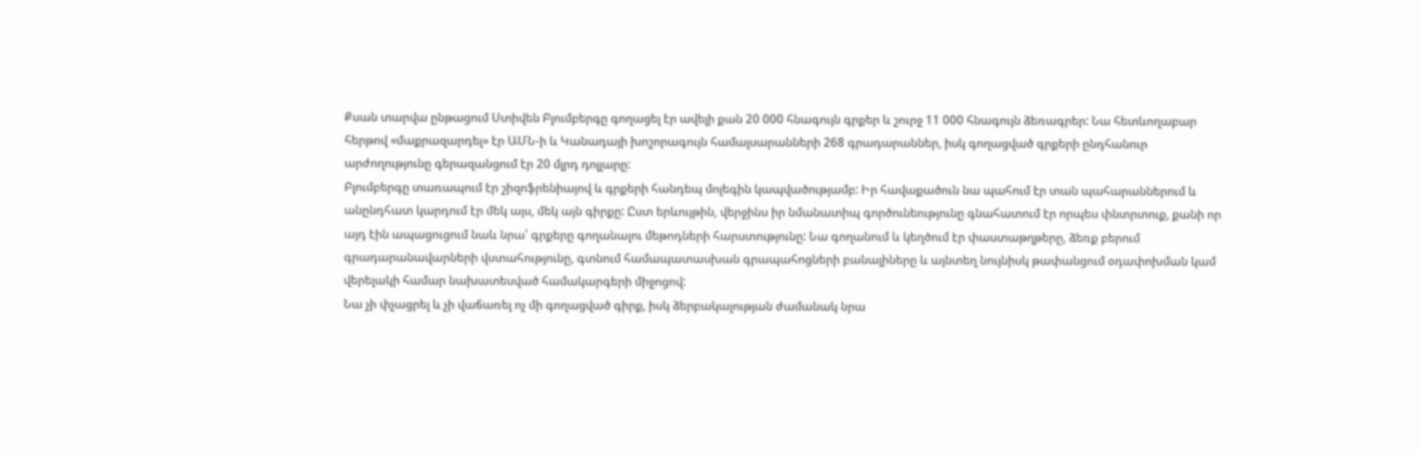Քսան տարվա ընթացում Ստիվեն Բլումբերգը գողացել էր ավելի քան 20 000 հնագույն գրքեր և շուրջ 11 000 հնագույն ձեռագրեր: Նա հետևողաբար հերթով «մաքրազարդել» էր ԱՄՆ-ի և Կանադայի խոշորագույն համալսարանների 268 գրադարաններ, իսկ գողացված գրքերի ընդհանուր արժողությունը գերազանցում էր 20 մլրդ դոլլարը:
Բլումբերգը տառապում էր շիզոֆրենիայով և գրքերի հանդեպ մոլեգին կապվածությամբ: Իր հավաքածուն նա պահում էր տան պահարաններում և անընդհատ կարդում էր մեկ այս, մեկ այն գիրքը: Ըստ երևույթին, վերջինս իր նմանատիպ գործունեությունը գնահատում էր որպես փնտրտուք, քանի որ այդ էին ապացուցում նաև նրա՝ գրքերը գողանալու մեթոդների հարստությունը: Նա գողանում և կեղծում էր փաստաթղթերը, ձեռք բերում գրադարանավարների վստահությունը, գտնում համապատասխան գրապահոցների բանալիները և այնտեղ նույնիսկ թափանցում օդափոխման կամ վերելակի համար նախատեսված համակարգերի միջոցով:
Նա չի փչացրել և չի վաճառել ոչ մի գողացված գիրք, իսկ ձերբակալության ժամանակ նրա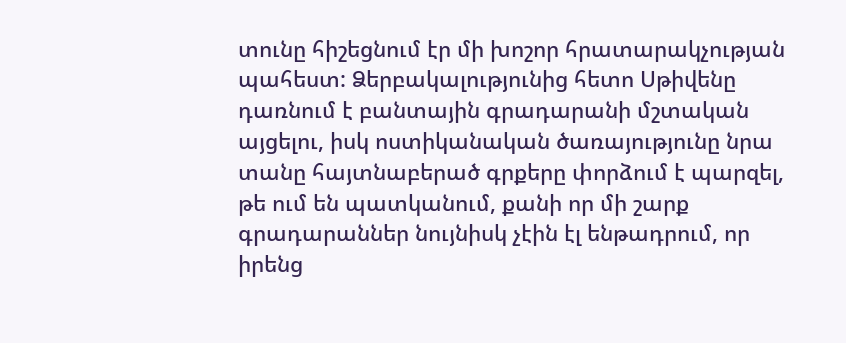տունը հիշեցնում էր մի խոշոր հրատարակչության պահեստ: Ձերբակալությունից հետո Սթիվենը դառնում է բանտային գրադարանի մշտական այցելու, իսկ ոստիկանական ծառայությունը նրա տանը հայտնաբերած գրքերը փորձում է պարզել, թե ում են պատկանում, քանի որ մի շարք գրադարաններ նույնիսկ չէին էլ ենթադրում, որ իրենց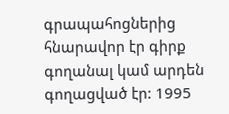գրապահոցներից հնարավոր էր գիրք գողանալ կամ արդեն գողացված էր: 1995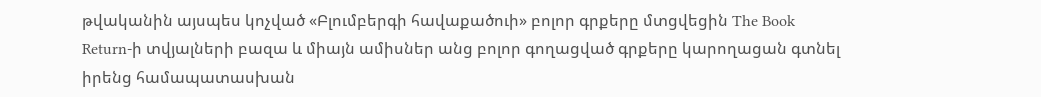թվականին այսպես կոչված «Բլումբերգի հավաքածուի» բոլոր գրքերը մտցվեցին The Book Return-ի տվյալների բազա և միայն ամիսներ անց բոլոր գողացված գրքերը կարողացան գտնել իրենց համապատասխան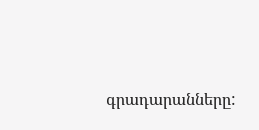գրադարանները: